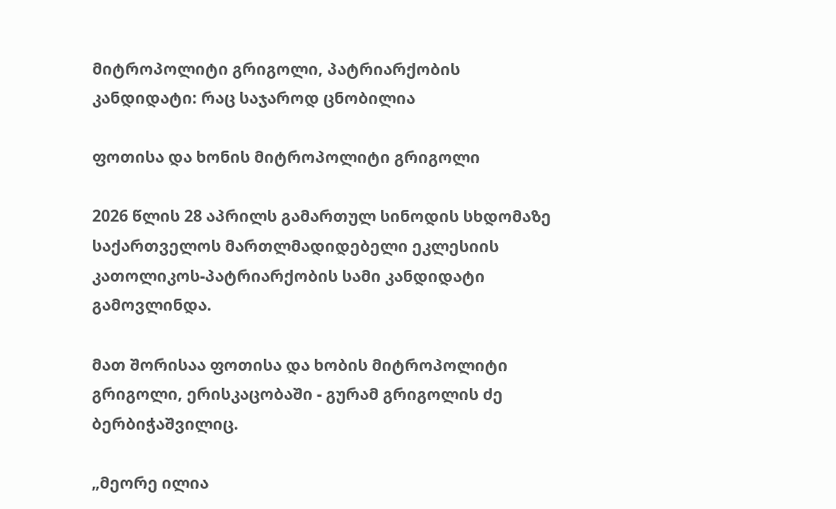მიტროპოლიტი გრიგოლი, პატრიარქობის კანდიდატი: რაც საჯაროდ ცნობილია

ფოთისა და ხონის მიტროპოლიტი გრიგოლი

2026 წლის 28 აპრილს გამართულ სინოდის სხდომაზე საქართველოს მართლმადიდებელი ეკლესიის კათოლიკოს-პატრიარქობის სამი კანდიდატი გამოვლინდა.

მათ შორისაა ფოთისა და ხობის მიტროპოლიტი გრიგოლი, ერისკაცობაში - გურამ გრიგოლის ძე ბერბიჭაშვილიც.

„მეორე ილია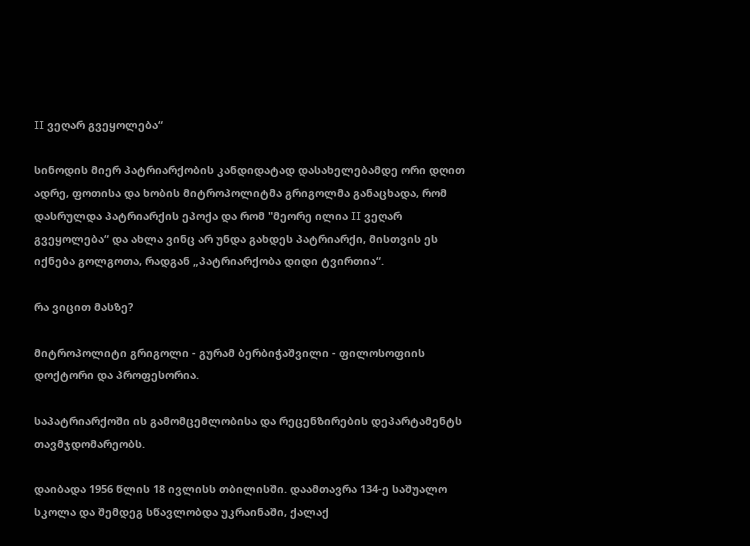II ვეღარ გვეყოლება“

სინოდის მიერ პატრიარქობის კანდიდატად დასახელებამდე ორი დღით ადრე, ფოთისა და ხობის მიტროპოლიტმა გრიგოლმა განაცხადა, რომ დასრულდა პატრიარქის ეპოქა და რომ "მეორე ილია II ვეღარ გვეყოლება“ და ახლა ვინც არ უნდა გახდეს პატრიარქი, მისთვის ეს იქნება გოლგოთა, რადგან „პატრიარქობა დიდი ტვირთია“.

რა ვიცით მასზე?

მიტროპოლიტი გრიგოლი - გურამ ბერბიჭაშვილი - ფილოსოფიის დოქტორი და პროფესორია.

საპატრიარქოში ის გამომცემლობისა და რეცენზირების დეპარტამენტს თავმჯდომარეობს.

დაიბადა 1956 წლის 18 ივლისს თბილისში. დაამთავრა 134-ე საშუალო სკოლა და შემდეგ სწავლობდა უკრაინაში, ქალაქ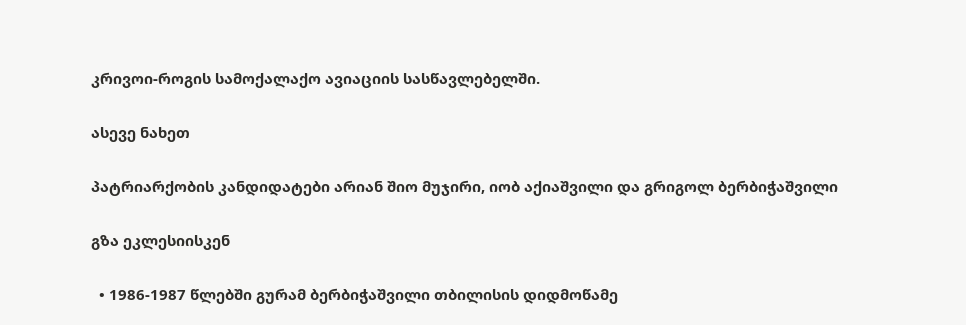კრივოი-როგის სამოქალაქო ავიაციის სასწავლებელში.

ასევე ნახეთ

პატრიარქობის კანდიდატები არიან შიო მუჯირი, იობ აქიაშვილი და გრიგოლ ბერბიჭაშვილი

გზა ეკლესიისკენ

  • 1986-1987 წლებში გურამ ბერბიჭაშვილი თბილისის დიდმოწამე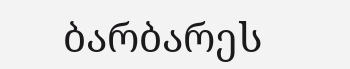ბარბარეს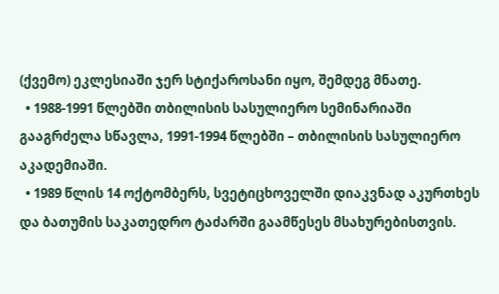(ქვემო) ეკლესიაში ჯერ სტიქაროსანი იყო, შემდეგ მნათე.
  • 1988-1991 წლებში თბილისის სასულიერო სემინარიაში გააგრძელა სწავლა, 1991-1994 წლებში – თბილისის სასულიერო აკადემიაში.
  • 1989 წლის 14 ოქტომბერს, სვეტიცხოველში დიაკვნად აკურთხეს და ბათუმის საკათედრო ტაძარში გაამწესეს მსახურებისთვის.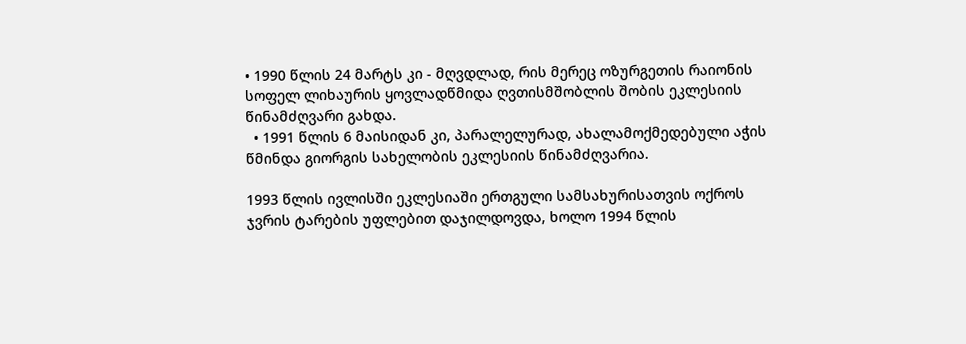• 1990 წლის 24 მარტს კი - მღვდლად, რის მერეც ოზურგეთის რაიონის სოფელ ლიხაურის ყოვლადწმიდა ღვთისმშობლის შობის ეკლესიის წინამძღვარი გახდა.
  • 1991 წლის 6 მაისიდან კი, პარალელურად, ახალამოქმედებული აჭის წმინდა გიორგის სახელობის ეკლესიის წინამძღვარია.

1993 წლის ივლისში ეკლესიაში ერთგული სამსახურისათვის ოქროს ჯვრის ტარების უფლებით დაჯილდოვდა, ხოლო 1994 წლის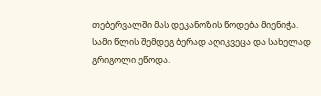თებერვალში მას დეკანოზის წოდება მიენიჭა. სამი წლის შემდეგ ბერად აღიკვეცა და სახელად გრიგოლი ეწოდა.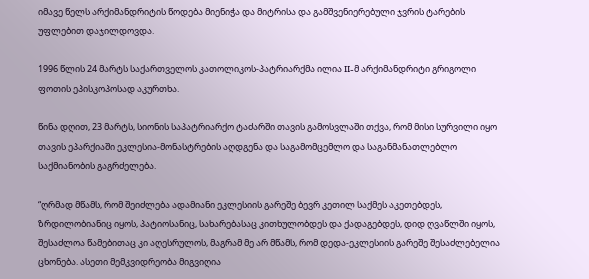იმავე წელს არქიმანდრიტის წოდება მიენიჭა და მიტრისა და გამშვენიერებული ჯვრის ტარების უფლებით დაჯილდოვდა.

1996 წლის 24 მარტს საქართველოს კათოლიკოს-პატრიარქმა ილია II-მ არქიმანდრიტი გრიგოლი ფოთის ეპისკოპოსად აკურთხა.

წინა დღით, 23 მარტს, სიონის საპატრიარქო ტაძარში თავის გამოსვლაში თქვა, რომ მისი სურვილი იყო თავის ეპარქიაში ეკლესია-მონასტრების აღდგენა და საგამომცემლო და საგანმანათლებლო საქმიანობის გაგრძელება.

“ღრმად მწამს, რომ შეიძლება ადამიანი ეკლესიის გარეშე ბევრ კეთილ საქმეს აკეთებდეს, ზრდილობიანიც იყოს, პატიოსანიც, სახარებასაც კითხულობდეს და ქადაგებდეს, დიდ ღვაწლში იყოს, შესაძლოა წამებითაც კი აღესრულოს, მაგრამ მე არ მწამს, რომ დედა-ეკლესიის გარეშე შესაძლებელია ცხონება. ასეთი მემკვიდრეობა მიგვიღია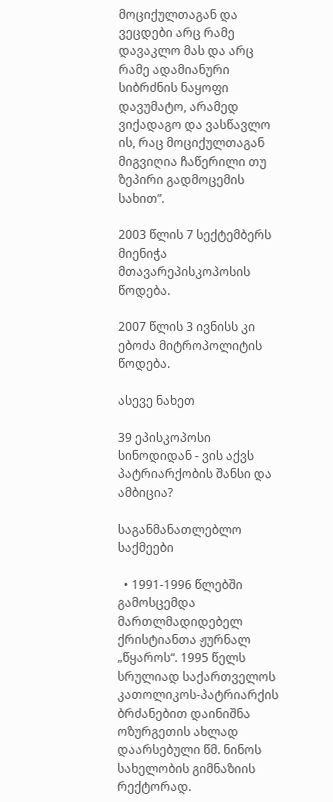მოციქულთაგან და ვეცდები არც რამე დავაკლო მას და არც რამე ადამიანური სიბრძნის ნაყოფი დავუმატო, არამედ ვიქადაგო და ვასწავლო ის, რაც მოციქულთაგან მიგვიღია ჩაწერილი თუ ზეპირი გადმოცემის სახით”.

2003 წლის 7 სექტემბერს მიენიჭა მთავარეპისკოპოსის წოდება.

2007 წლის 3 ივნისს კი ებოძა მიტროპოლიტის წოდება.

ასევე ნახეთ

39 ეპისკოპოსი სინოდიდან - ვის აქვს პატრიარქობის შანსი და ამბიცია?

საგანმანათლებლო საქმეები

  • 1991-1996 წლებში გამოსცემდა მართლმადიდებელ ქრისტიანთა ჟურნალ „წყაროს“. 1995 წელს სრულიად საქართველოს კათოლიკოს-პატრიარქის ბრძანებით დაინიშნა ოზურგეთის ახლად დაარსებული წმ. ნინოს სახელობის გიმნაზიის რექტორად.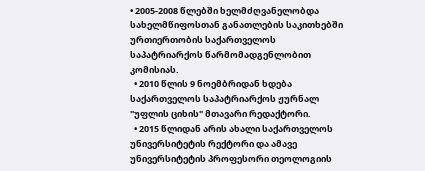• 2005-2008 წლებში ხელმძღვანელობდა სახელმწიფოსთან განათლების საკითხებში ურთიერთობის საქართველოს საპატრიარქოს წარმომადგენლობით კომისიას.
  • 2010 წლის 9 ნოემბრიდან ხდება საქართველოს საპატრიარქოს ჟურნალ "უფლის ციხის" მთავარი რედაქტორი.
  • 2015 წლიდან არის ახალი საქართველოს უნივერსიტეტის რექტორი და ამავე უნივერსიტეტის პროფესორი თეოლოგიის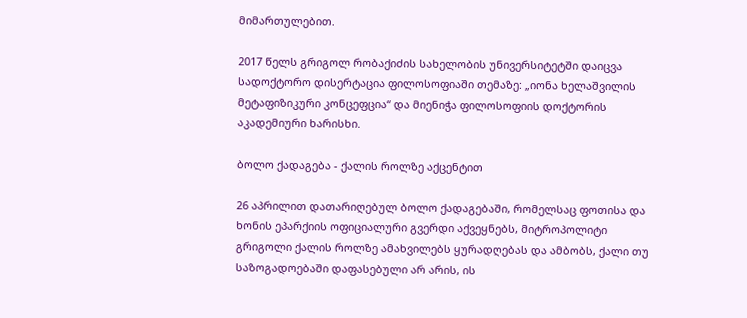მიმართულებით.

2017 წელს გრიგოლ რობაქიძის სახელობის უნივერსიტეტში დაიცვა სადოქტორო დისერტაცია ფილოსოფიაში თემაზე: „იონა ხელაშვილის მეტაფიზიკური კონცეფცია“ და მიენიჭა ფილოსოფიის დოქტორის აკადემიური ხარისხი.

ბოლო ქადაგება - ქალის როლზე აქცენტით

26 აპრილით დათარიღებულ ბოლო ქადაგებაში, რომელსაც ფოთისა და ხონის ეპარქიის ოფიციალური გვერდი აქვეყნებს, მიტროპოლიტი გრიგოლი ქალის როლზე ამახვილებს ყურადღებას და ამბობს, ქალი თუ საზოგადოებაში დაფასებული არ არის, ის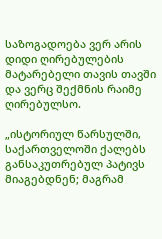საზოგადოება ვერ არის დიდი ღირებულების მატარებელი თავის თავში და ვერც შექმნის რაიმე ღირებულსო.

„ისტორიულ წარსულში, საქართველოში ქალებს განსაკუთრებულ პატივს მიაგებდნენ; მაგრამ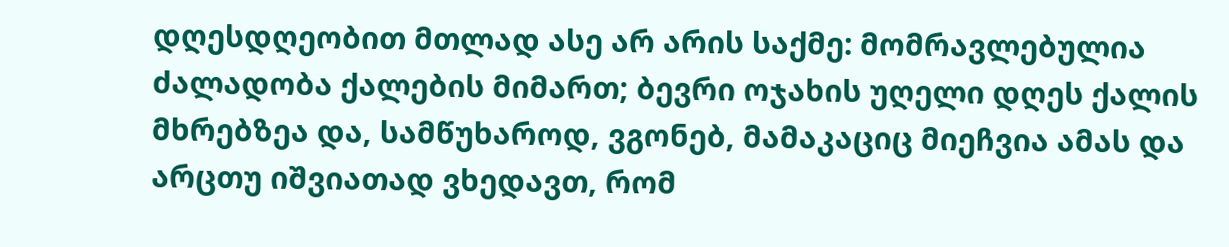დღესდღეობით მთლად ასე არ არის საქმე: მომრავლებულია ძალადობა ქალების მიმართ; ბევრი ოჯახის უღელი დღეს ქალის მხრებზეა და, სამწუხაროდ, ვგონებ, მამაკაციც მიეჩვია ამას და არცთუ იშვიათად ვხედავთ, რომ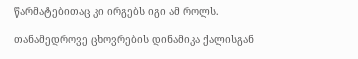წარმატებითაც კი ირგებს იგი ამ როლს.

თანამედროვე ცხოვრების დინამიკა ქალისგან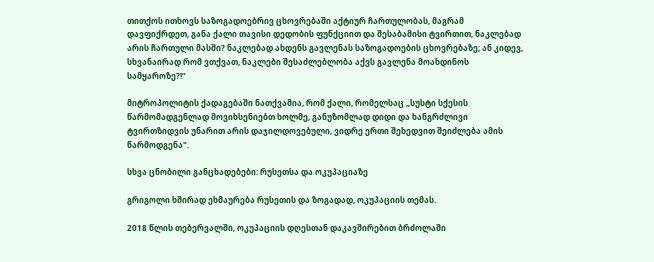თითქოს ითხოვს საზოგადოებრივ ცხოვრებაში აქტიურ ჩართულობას, მაგრამ დავფიქრდეთ, განა ქალი თავისი დედობის ფუნქციით და შესაბამისი ტვირთით, ნაკლებად არის ჩართული მასში? ნაკლებად ახდენს გავლენას საზოგადოების ცხოვრებაზე; ან კიდევ, სხვანაირად რომ ვთქვათ, ნაკლები შესაძლებლობა აქვს გავლენა მოახდინოს სამყაროზე?!“

მიტროპოლიტის ქადაგებაში ნათქვამია, რომ ქალი, რომელსაც „სუსტი სქესის წარმომადგენლად მოვიხსენიებთ ხოლმე, განუზომლად დიდი და ხანგრძლივი ტვირთზიდვის უნარით არის დაჯილდოვებული, ვიდრე ერთი შეხედვით შეიძლება ამის წარმოდგენა".

სხვა ცნობილი განცხადებები: რუსეთსა და ოკუპაციაზე

გრიგოლი ხშირად ეხმაურება რუსეთის და ზოგადად, ოკუპაციის თემას.

2018 წლის თებერვალში, ოკუპაციის დღესთან დაკავშირებით ბრძოლაში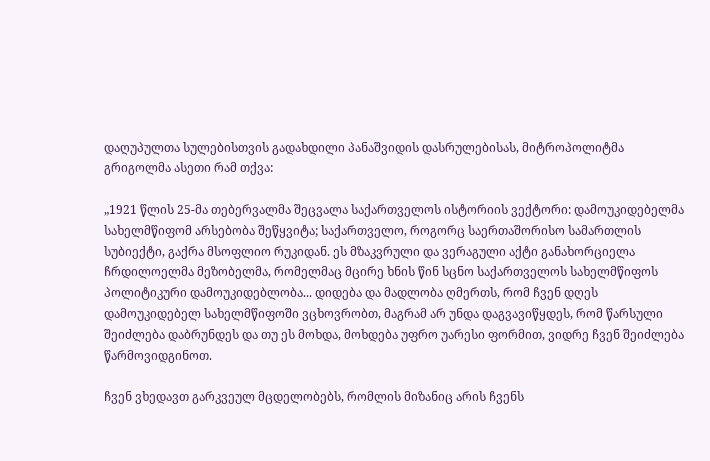დაღუპულთა სულებისთვის გადახდილი პანაშვიდის დასრულებისას, მიტროპოლიტმა გრიგოლმა ასეთი რამ თქვა:

„1921 წლის 25-მა თებერვალმა შეცვალა საქართველოს ისტორიის ვექტორი: დამოუკიდებელმა სახელმწიფომ არსებობა შეწყვიტა; საქართველო, როგორც საერთაშორისო სამართლის სუბიექტი, გაქრა მსოფლიო რუკიდან. ეს მზაკვრული და ვერაგული აქტი განახორციელა ჩრდილოელმა მეზობელმა, რომელმაც მცირე ხნის წინ სცნო საქართველოს სახელმწიფოს პოლიტიკური დამოუკიდებლობა... დიდება და მადლობა ღმერთს, რომ ჩვენ დღეს დამოუკიდებელ სახელმწიფოში ვცხოვრობთ, მაგრამ არ უნდა დაგვავიწყდეს, რომ წარსული შეიძლება დაბრუნდეს და თუ ეს მოხდა, მოხდება უფრო უარესი ფორმით, ვიდრე ჩვენ შეიძლება წარმოვიდგინოთ.

ჩვენ ვხედავთ გარკვეულ მცდელობებს, რომლის მიზანიც არის ჩვენს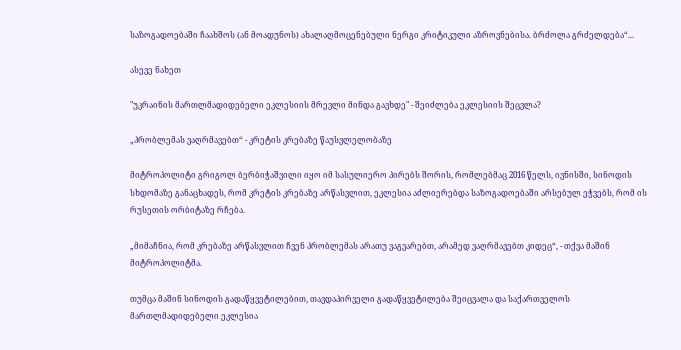საზოგადოებაში ჩაახშოს (ან მოადუნოს) ახალაღმოცენებული ნერგი კრიტიკული აზროვნებისა. ბრძოლა გრძელდება“...

ასევე ნახეთ

"უკრაინის მართლმადიდებელი ეკლესიის მრევლი მინდა გავხდე" - შეიძლება ეკლესიის შეცვლა?

„პრობლემას ვაღრმავებთ“ - კრეტის კრებაზე წაუსვლელობაზე

მიტროპოლიტი გრიგოლ ბერბიჭაშვილი იყო იმ სასულიერო პირებს შორის, რომლებმაც 2016 წელს, ივნისში, სინოდის სხდომაზე განაცხადეს, რომ კრეტის კრებაზე არწასვლით, ეკლესია აძლიერებდა საზოგადოებაში არსებულ ეჭვებს, რომ ის რუსეთის ორბიტაზე რჩება.

„მიმაჩნია, რომ კრებაზე არწასვლით ჩვენ პრობლემას არათუ ვაგვარებთ, არამედ ვაღრმავებთ კიდეც“, - თქვა მაშინ მიტროპოლიტმა.

თუმცა მაშინ სინოდის გადაწყვეტილებით, თავდაპირველი გადაწყვეტილება შეიცვალა და საქართველოს მართლმადიდებელი ეკლესია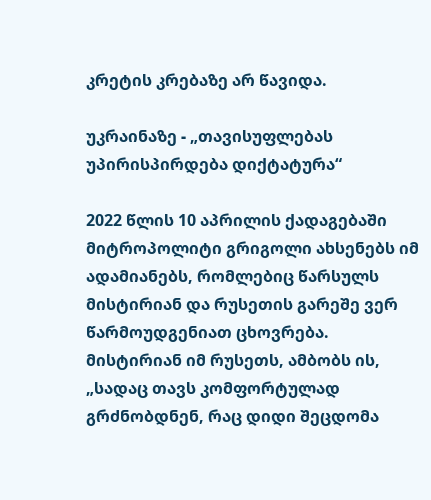კრეტის კრებაზე არ წავიდა.

უკრაინაზე - „თავისუფლებას უპირისპირდება დიქტატურა“

2022 წლის 10 აპრილის ქადაგებაში მიტროპოლიტი გრიგოლი ახსენებს იმ ადამიანებს, რომლებიც წარსულს მისტირიან და რუსეთის გარეშე ვერ წარმოუდგენიათ ცხოვრება. მისტირიან იმ რუსეთს, ამბობს ის, „სადაც თავს კომფორტულად გრძნობდნენ, რაც დიდი შეცდომა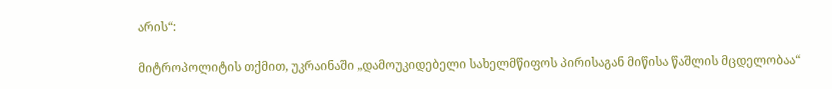არის“:

მიტროპოლიტის თქმით, უკრაინაში „დამოუკიდებელი სახელმწიფოს პირისაგან მიწისა წაშლის მცდელობაა“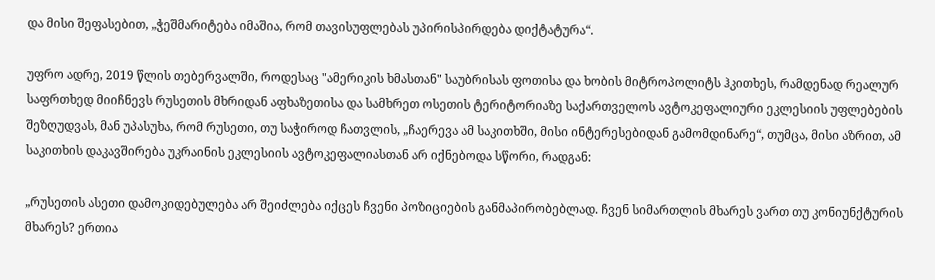და მისი შეფასებით, „ჭეშმარიტება იმაშია, რომ თავისუფლებას უპირისპირდება დიქტატურა“.

უფრო ადრე, 2019 წლის თებერვალში, როდესაც "ამერიკის ხმასთან" საუბრისას ფოთისა და ხობის მიტროპოლიტს ჰკითხეს, რამდენად რეალურ საფრთხედ მიიჩნევს რუსეთის მხრიდან აფხაზეთისა და სამხრეთ ოსეთის ტერიტორიაზე საქართველოს ავტოკეფალიური ეკლესიის უფლებების შეზღუდვას, მან უპასუხა, რომ რუსეთი, თუ საჭიროდ ჩათვლის, „ჩაერევა ამ საკითხში, მისი ინტერესებიდან გამომდინარე“, თუმცა, მისი აზრით, ამ საკითხის დაკავშირება უკრაინის ეკლესიის ავტოკეფალიასთან არ იქნებოდა სწორი, რადგან:

„რუსეთის ასეთი დამოკიდებულება არ შეიძლება იქცეს ჩვენი პოზიციების განმაპირობებლად. ჩვენ სიმართლის მხარეს ვართ თუ კონიუნქტურის მხარეს? ერთია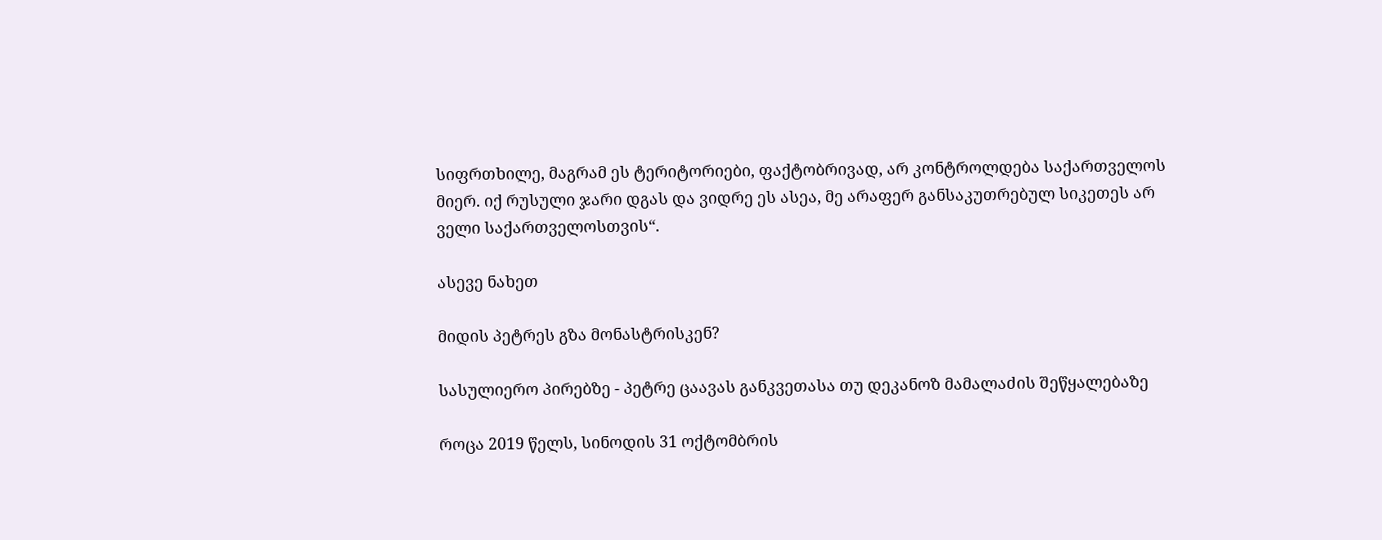სიფრთხილე, მაგრამ ეს ტერიტორიები, ფაქტობრივად, არ კონტროლდება საქართველოს მიერ. იქ რუსული ჯარი დგას და ვიდრე ეს ასეა, მე არაფერ განსაკუთრებულ სიკეთეს არ ველი საქართველოსთვის“.

ასევე ნახეთ

მიდის პეტრეს გზა მონასტრისკენ?

სასულიერო პირებზე - პეტრე ცაავას განკვეთასა თუ დეკანოზ მამალაძის შეწყალებაზე

როცა 2019 წელს, სინოდის 31 ოქტომბრის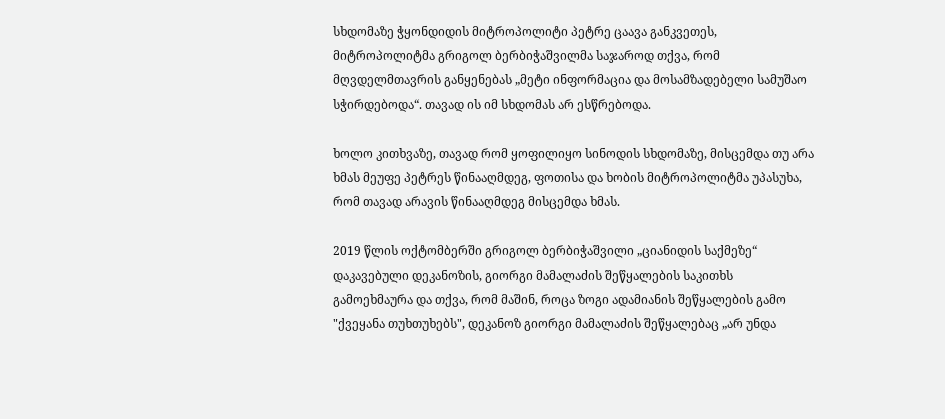სხდომაზე ჭყონდიდის მიტროპოლიტი პეტრე ცაავა განკვეთეს, მიტროპოლიტმა გრიგოლ ბერბიჭაშვილმა საჯაროდ თქვა, რომ მღვდელმთავრის განყენებას „მეტი ინფორმაცია და მოსამზადებელი სამუშაო სჭირდებოდა“. თავად ის იმ სხდომას არ ესწრებოდა.

ხოლო კითხვაზე, თავად რომ ყოფილიყო სინოდის სხდომაზე, მისცემდა თუ არა ხმას მეუფე პეტრეს წინააღმდეგ, ფოთისა და ხობის მიტროპოლიტმა უპასუხა, რომ თავად არავის წინააღმდეგ მისცემდა ხმას.

2019 წლის ოქტომბერში გრიგოლ ბერბიჭაშვილი „ციანიდის საქმეზე“ დაკავებული დეკანოზის, გიორგი მამალაძის შეწყალების საკითხს გამოეხმაურა და თქვა, რომ მაშინ, როცა ზოგი ადამიანის შეწყალების გამო "ქვეყანა თუხთუხებს", დეკანოზ გიორგი მამალაძის შეწყალებაც „არ უნდა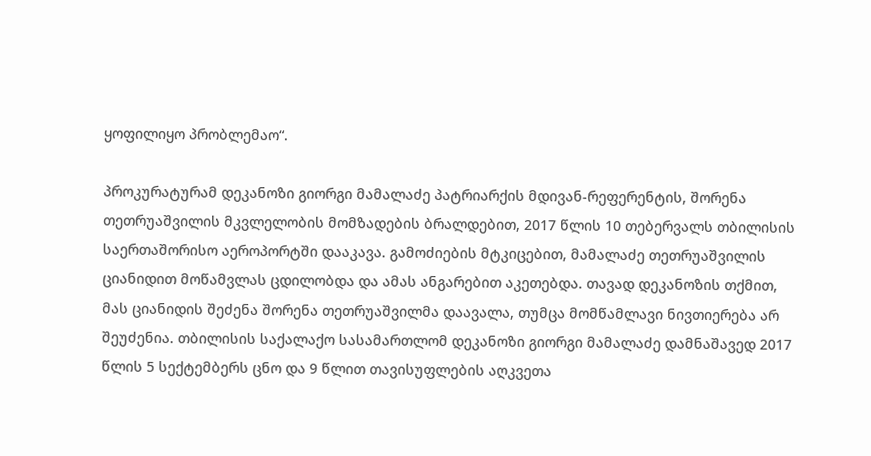ყოფილიყო პრობლემაო“.

პროკურატურამ დეკანოზი გიორგი მამალაძე პატრიარქის მდივან-რეფერენტის, შორენა თეთრუაშვილის მკვლელობის მომზადების ბრალდებით, 2017 წლის 10 თებერვალს თბილისის საერთაშორისო აეროპორტში დააკავა. გამოძიების მტკიცებით, მამალაძე თეთრუაშვილის ციანიდით მოწამვლას ცდილობდა და ამას ანგარებით აკეთებდა. თავად დეკანოზის თქმით, მას ციანიდის შეძენა შორენა თეთრუაშვილმა დაავალა, თუმცა მომწამლავი ნივთიერება არ შეუძენია. თბილისის საქალაქო სასამართლომ დეკანოზი გიორგი მამალაძე დამნაშავედ 2017 წლის 5 სექტემბერს ცნო და 9 წლით თავისუფლების აღკვეთა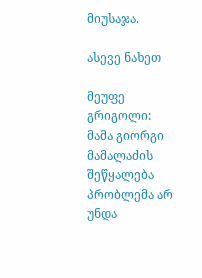მიუსაჯა.

ასევე ნახეთ

მეუფე გრიგოლი: მამა გიორგი მამალაძის შეწყალება პრობლემა არ უნდა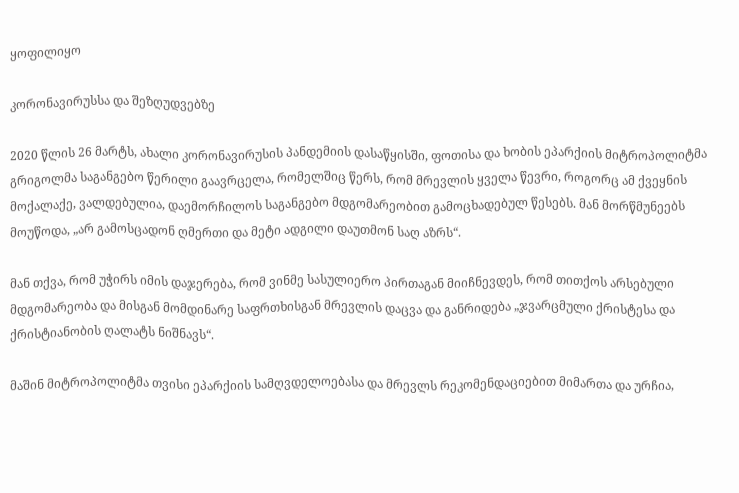ყოფილიყო

კორონავირუსსა და შეზღუდვებზე

2020 წლის 26 მარტს, ახალი კორონავირუსის პანდემიის დასაწყისში, ფოთისა და ხობის ეპარქიის მიტროპოლიტმა გრიგოლმა საგანგებო წერილი გაავრცელა, რომელშიც წერს, რომ მრევლის ყველა წევრი, როგორც ამ ქვეყნის მოქალაქე, ვალდებულია, დაემორჩილოს საგანგებო მდგომარეობით გამოცხადებულ წესებს. მან მორწმუნეებს მოუწოდა, „არ გამოსცადონ ღმერთი და მეტი ადგილი დაუთმონ საღ აზრს“.

მან თქვა, რომ უჭირს იმის დაჯერება, რომ ვინმე სასულიერო პირთაგან მიიჩნევდეს, რომ თითქოს არსებული მდგომარეობა და მისგან მომდინარე საფრთხისგან მრევლის დაცვა და განრიდება „ჯვარცმული ქრისტესა და ქრისტიანობის ღალატს ნიშნავს“.

მაშინ მიტროპოლიტმა თვისი ეპარქიის სამღვდელოებასა და მრევლს რეკომენდაციებით მიმართა და ურჩია,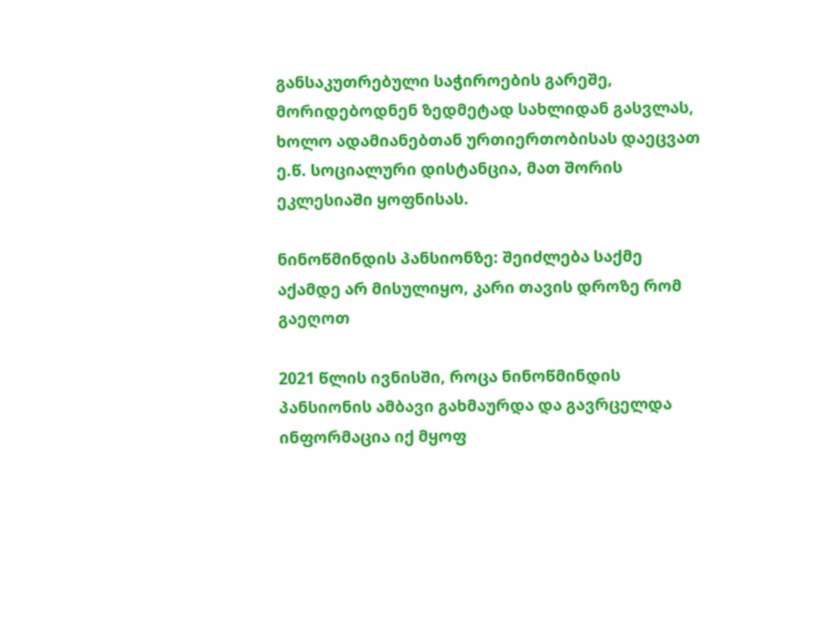განსაკუთრებული საჭიროების გარეშე, მორიდებოდნენ ზედმეტად სახლიდან გასვლას, ხოლო ადამიანებთან ურთიერთობისას დაეცვათ ე.წ. სოციალური დისტანცია, მათ შორის ეკლესიაში ყოფნისას.

ნინოწმინდის პანსიონზე: შეიძლება საქმე აქამდე არ მისულიყო, კარი თავის დროზე რომ გაეღოთ

2021 წლის ივნისში, როცა ნინოწმინდის პანსიონის ამბავი გახმაურდა და გავრცელდა ინფორმაცია იქ მყოფ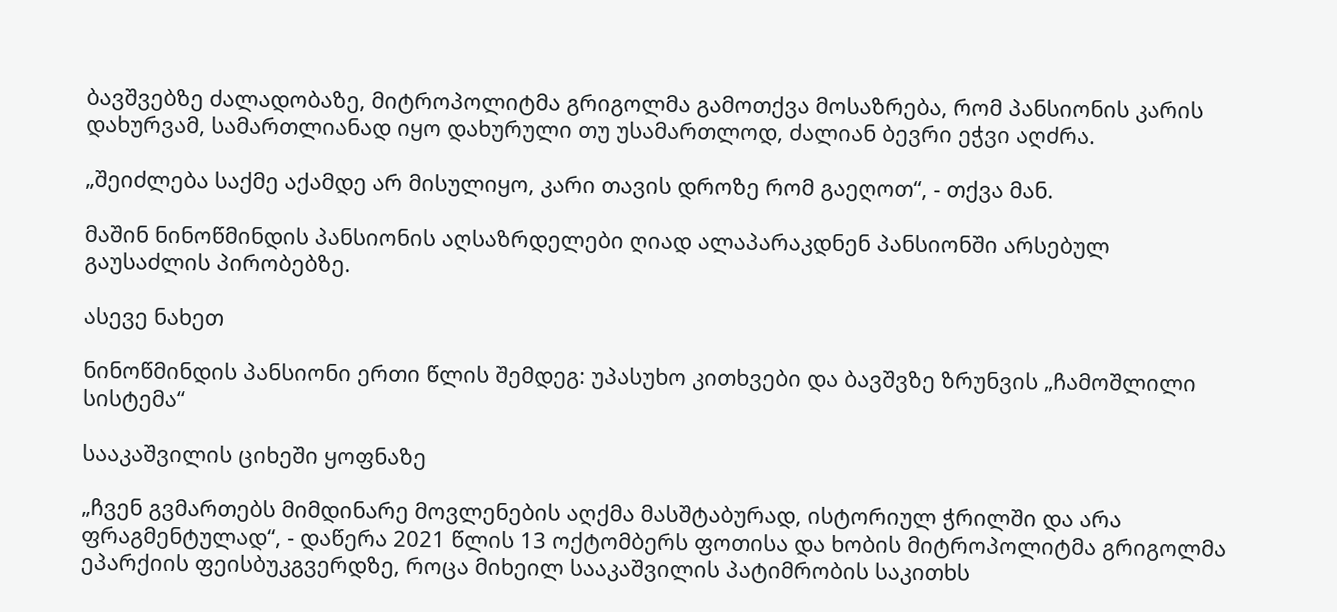ბავშვებზე ძალადობაზე, მიტროპოლიტმა გრიგოლმა გამოთქვა მოსაზრება, რომ პანსიონის კარის დახურვამ, სამართლიანად იყო დახურული თუ უსამართლოდ, ძალიან ბევრი ეჭვი აღძრა.

„შეიძლება საქმე აქამდე არ მისულიყო, კარი თავის დროზე რომ გაეღოთ“, - თქვა მან.

მაშინ ნინოწმინდის პანსიონის აღსაზრდელები ღიად ალაპარაკდნენ პანსიონში არსებულ გაუსაძლის პირობებზე.

ასევე ნახეთ

ნინოწმინდის პანსიონი ერთი წლის შემდეგ: უპასუხო კითხვები და ბავშვზე ზრუნვის „ჩამოშლილი სისტემა“

სააკაშვილის ციხეში ყოფნაზე

„ჩვენ გვმართებს მიმდინარე მოვლენების აღქმა მასშტაბურად, ისტორიულ ჭრილში და არა ფრაგმენტულად“, - დაწერა 2021 წლის 13 ოქტომბერს ფოთისა და ხობის მიტროპოლიტმა გრიგოლმა ეპარქიის ფეისბუკგვერდზე, როცა მიხეილ სააკაშვილის პატიმრობის საკითხს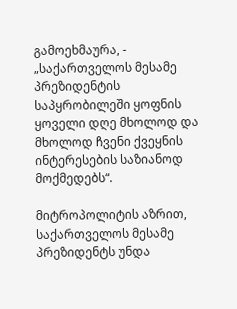გამოეხმაურა, - „საქართველოს მესამე პრეზიდენტის საპყრობილეში ყოფნის ყოველი დღე მხოლოდ და მხოლოდ ჩვენი ქვეყნის ინტერესების საზიანოდ მოქმედებს“.

მიტროპოლიტის აზრით, საქართველოს მესამე პრეზიდენტს უნდა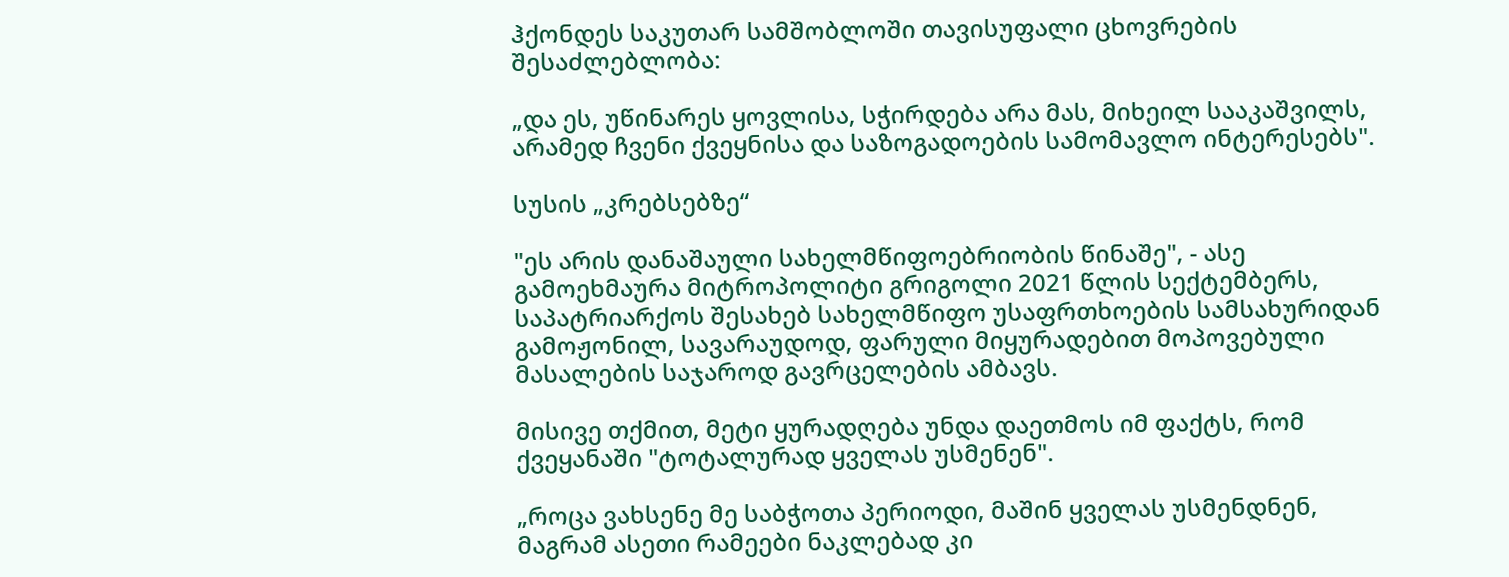ჰქონდეს საკუთარ სამშობლოში თავისუფალი ცხოვრების შესაძლებლობა:

„და ეს, უწინარეს ყოვლისა, სჭირდება არა მას, მიხეილ სააკაშვილს, არამედ ჩვენი ქვეყნისა და საზოგადოების სამომავლო ინტერესებს".

სუსის „კრებსებზე“

"ეს არის დანაშაული სახელმწიფოებრიობის წინაშე", - ასე გამოეხმაურა მიტროპოლიტი გრიგოლი 2021 წლის სექტემბერს, საპატრიარქოს შესახებ სახელმწიფო უსაფრთხოების სამსახურიდან გამოჟონილ, სავარაუდოდ, ფარული მიყურადებით მოპოვებული მასალების საჯაროდ გავრცელების ამბავს.

მისივე თქმით, მეტი ყურადღება უნდა დაეთმოს იმ ფაქტს, რომ ქვეყანაში "ტოტალურად ყველას უსმენენ".

„როცა ვახსენე მე საბჭოთა პერიოდი, მაშინ ყველას უსმენდნენ, მაგრამ ასეთი რამეები ნაკლებად კი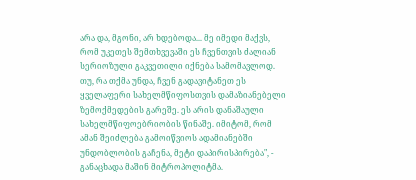არა და, მგონი, არ ხდებოდა... მე იმედი მაქვს, რომ უკეთეს შემთხვევაში ეს ჩვენთვის ძალიან სერიოზული გაკვეთილი იქნება სამომავლოდ. თუ, რა თქმა უნდა, ჩვენ გადავიტანეთ ეს ყველაფერი სახელმწიფოსთვის დამაზიანებელი ზემოქმედების გარეშე. ეს არის დანაშაული სახელმწიფოებრიობის წინაშე. იმიტომ, რომ ამან შეიძლება გამოიწვიოს ადამიანებში უნდობლობის გაჩენა, მეტი დაპირისპირება", - განაცხადა მაშინ მიტროპოლიტმა.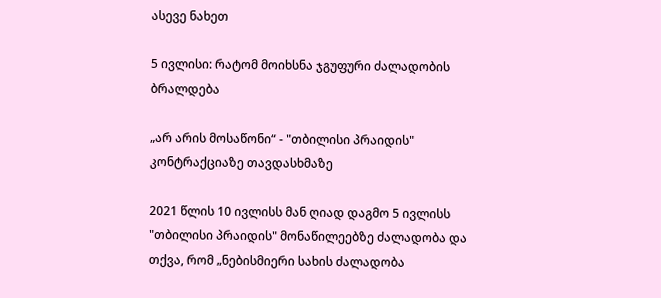ასევე ნახეთ

5 ივლისი: რატომ მოიხსნა ჯგუფური ძალადობის ბრალდება

„არ არის მოსაწონი“ - "თბილისი პრაიდის" კონტრაქციაზე თავდასხმაზე

2021 წლის 10 ივლისს მან ღიად დაგმო 5 ივლისს "თბილისი პრაიდის" მონაწილეებზე ძალადობა და თქვა, რომ „ნებისმიერი სახის ძალადობა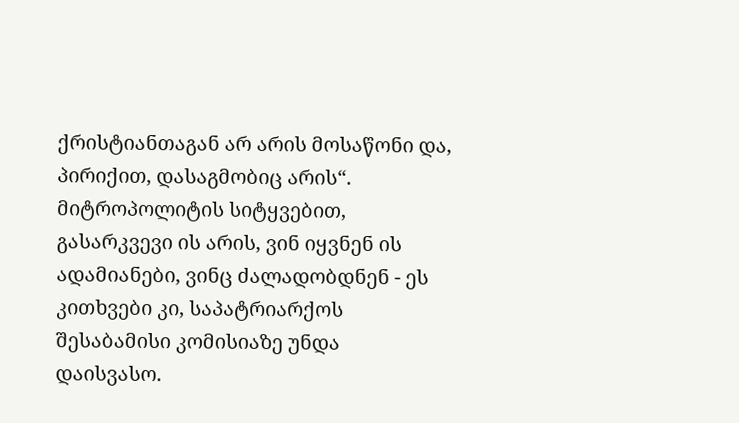ქრისტიანთაგან არ არის მოსაწონი და, პირიქით, დასაგმობიც არის“. მიტროპოლიტის სიტყვებით, გასარკვევი ის არის, ვინ იყვნენ ის ადამიანები, ვინც ძალადობდნენ - ეს კითხვები კი, საპატრიარქოს შესაბამისი კომისიაზე უნდა დაისვასო.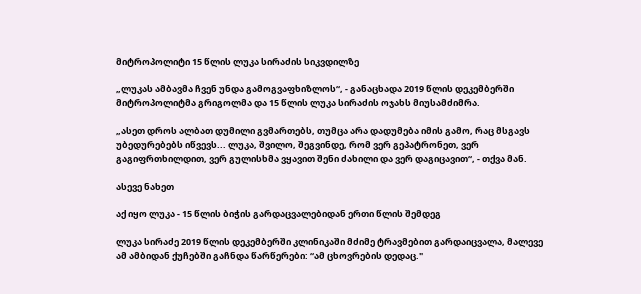მიტროპოლიტი 15 წლის ლუკა სირაძის სიკვდილზე

„ლუკას ამბავმა ჩვენ უნდა გამოგვაფხიზლოს“, - განაცხადა 2019 წლის დეკემბერში მიტროპოლიტმა გრიგოლმა და 15 წლის ლუკა სირაძის ოჯახს მიუსამძიმრა.

„ასეთ დროს ალბათ დუმილი გვმართებს, თუმცა არა დადუმება იმის გამო, რაც მსგავს უბედურებებს იწვევს... ლუკა, შვილო, შეგვინდე, რომ ვერ გეპატრონეთ, ვერ გაგიფრთხილდით, ვერ გულისხმა ვყავით შენი ძახილი და ვერ დაგიცავით“, - თქვა მან.

ასევე ნახეთ

აქ იყო ლუკა - 15 წლის ბიჭის გარდაცვალებიდან ერთი წლის შემდეგ

ლუკა სირაძე 2019 წლის დეკემბერში კლინიკაში მძიმე ტრავმებით გარდაიცვალა, მალევე ამ ამბიდან ქუჩებში გაჩნდა წარწერები: “ამ ცხოვრების დედაც."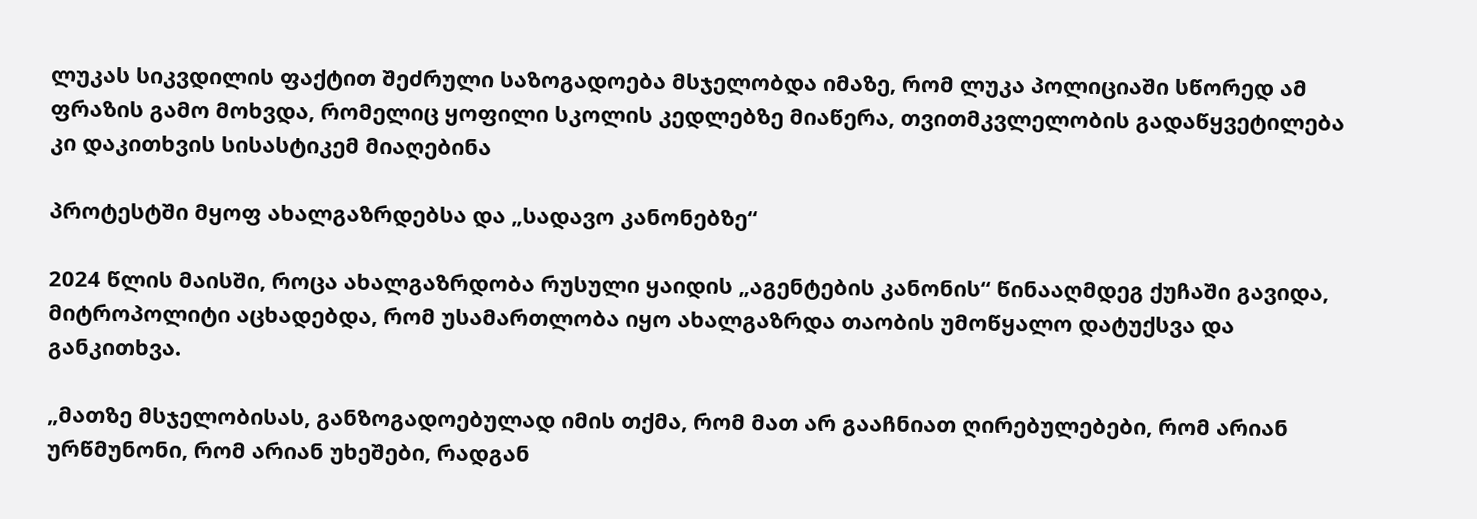ლუკას სიკვდილის ფაქტით შეძრული საზოგადოება მსჯელობდა იმაზე, რომ ლუკა პოლიციაში სწორედ ამ ფრაზის გამო მოხვდა, რომელიც ყოფილი სკოლის კედლებზე მიაწერა, თვითმკვლელობის გადაწყვეტილება კი დაკითხვის სისასტიკემ მიაღებინა

პროტესტში მყოფ ახალგაზრდებსა და „სადავო კანონებზე“

2024 წლის მაისში, როცა ახალგაზრდობა რუსული ყაიდის „აგენტების კანონის“ წინააღმდეგ ქუჩაში გავიდა, მიტროპოლიტი აცხადებდა, რომ უსამართლობა იყო ახალგაზრდა თაობის უმოწყალო დატუქსვა და განკითხვა.

„მათზე მსჯელობისას, განზოგადოებულად იმის თქმა, რომ მათ არ გააჩნიათ ღირებულებები, რომ არიან ურწმუნონი, რომ არიან უხეშები, რადგან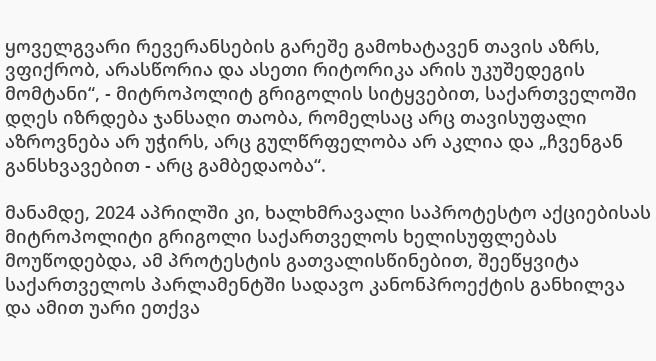ყოველგვარი რევერანსების გარეშე გამოხატავენ თავის აზრს, ვფიქრობ, არასწორია და ასეთი რიტორიკა არის უკუშედეგის მომტანი“, - მიტროპოლიტ გრიგოლის სიტყვებით, საქართველოში დღეს იზრდება ჯანსაღი თაობა, რომელსაც არც თავისუფალი აზროვნება არ უჭირს, არც გულწრფელობა არ აკლია და „ჩვენგან განსხვავებით - არც გამბედაობა“.

მანამდე, 2024 აპრილში კი, ხალხმრავალი საპროტესტო აქციებისას მიტროპოლიტი გრიგოლი საქართველოს ხელისუფლებას მოუწოდებდა, ამ პროტესტის გათვალისწინებით, შეეწყვიტა საქართველოს პარლამენტში სადავო კანონპროექტის განხილვა და ამით უარი ეთქვა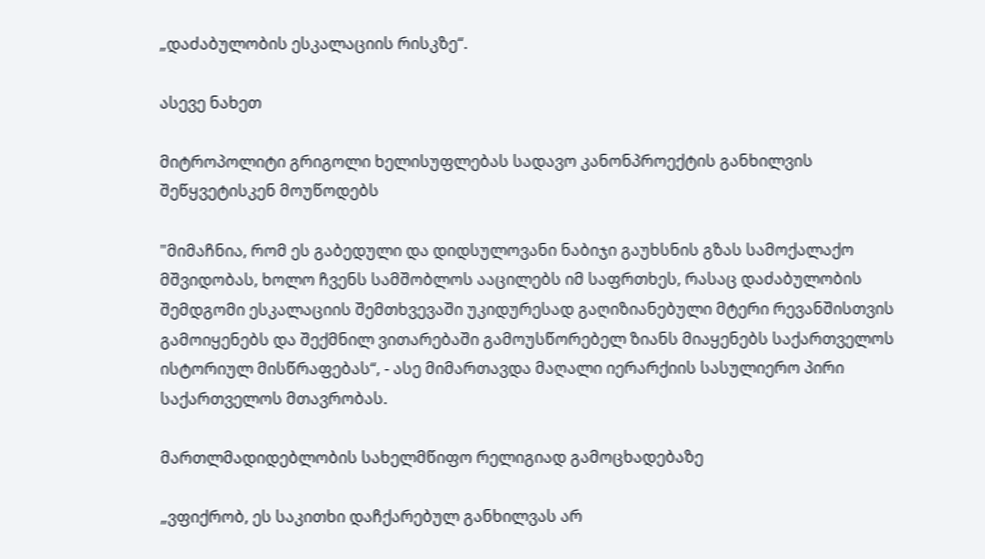„დაძაბულობის ესკალაციის რისკზე“.

ასევე ნახეთ

მიტროპოლიტი გრიგოლი ხელისუფლებას სადავო კანონპროექტის განხილვის შეწყვეტისკენ მოუწოდებს

"მიმაჩნია, რომ ეს გაბედული და დიდსულოვანი ნაბიჯი გაუხსნის გზას სამოქალაქო მშვიდობას, ხოლო ჩვენს სამშობლოს ააცილებს იმ საფრთხეს, რასაც დაძაბულობის შემდგომი ესკალაციის შემთხვევაში უკიდურესად გაღიზიანებული მტერი რევანშისთვის გამოიყენებს და შექმნილ ვითარებაში გამოუსწორებელ ზიანს მიაყენებს საქართველოს ისტორიულ მისწრაფებას“, - ასე მიმართავდა მაღალი იერარქიის სასულიერო პირი საქართველოს მთავრობას.

მართლმადიდებლობის სახელმწიფო რელიგიად გამოცხადებაზე

„ვფიქრობ, ეს საკითხი დაჩქარებულ განხილვას არ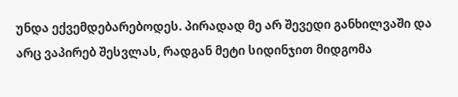უნდა ექვემდებარებოდეს. პირადად მე არ შევედი განხილვაში და არც ვაპირებ შესვლას, რადგან მეტი სიდინჯით მიდგომა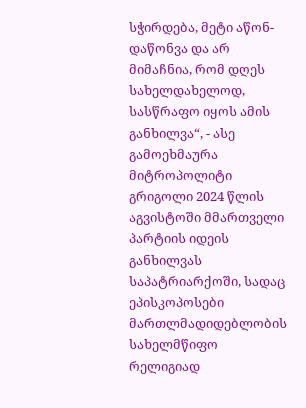სჭირდება, მეტი აწონ-დაწონვა და არ მიმაჩნია, რომ დღეს სახელდახელოდ, სასწრაფო იყოს ამის განხილვა“, - ასე გამოეხმაურა მიტროპოლიტი გრიგოლი 2024 წლის აგვისტოში მმართველი პარტიის იდეის განხილვას საპატრიარქოში, სადაც ეპისკოპოსები მართლმადიდებლობის სახელმწიფო რელიგიად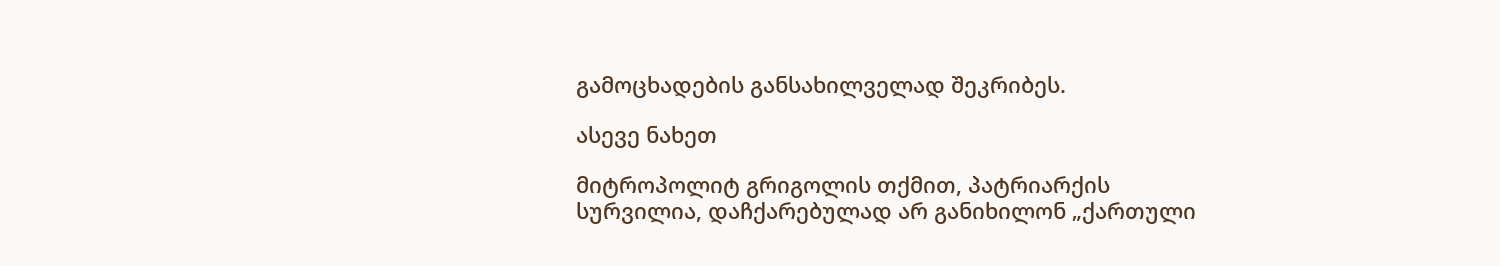გამოცხადების განსახილველად შეკრიბეს.

ასევე ნახეთ

მიტროპოლიტ გრიგოლის თქმით, პატრიარქის სურვილია, დაჩქარებულად არ განიხილონ „ქართული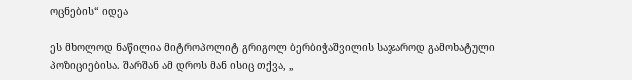ოცნების“ იდეა

ეს მხოლოდ ნაწილია მიტროპოლიტ გრიგოლ ბერბიჭაშვილის საჯაროდ გამოხატული პოზიციებისა. შარშან ამ დროს მან ისიც თქვა, „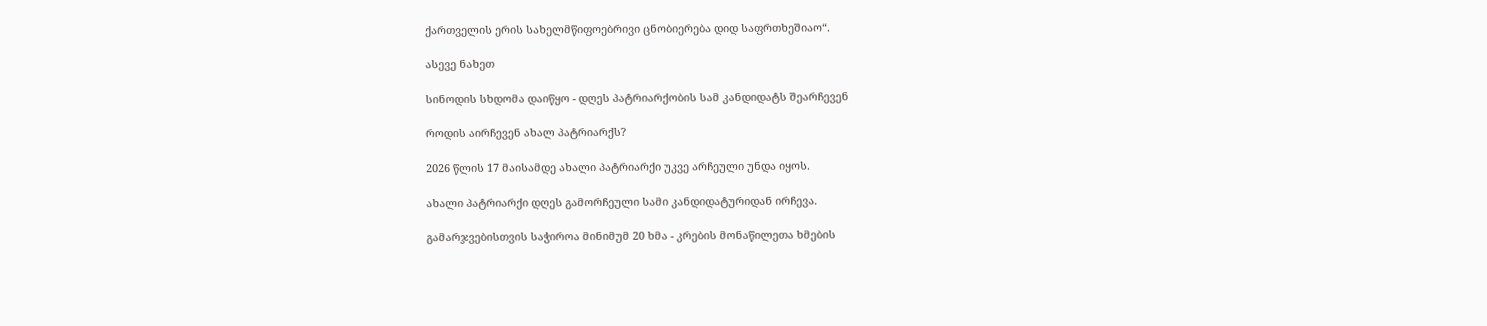ქართველის ერის სახელმწიფოებრივი ცნობიერება დიდ საფრთხეშიაო“.

ასევე ნახეთ

სინოდის სხდომა დაიწყო - დღეს პატრიარქობის სამ კანდიდატს შეარჩევენ

როდის აირჩევენ ახალ პატრიარქს?

2026 წლის 17 მაისამდე ახალი პატრიარქი უკვე არჩეული უნდა იყოს.

ახალი პატრიარქი დღეს გამორჩეული სამი კანდიდატურიდან ირჩევა.

გამარჯვებისთვის საჭიროა მინიმუმ 20 ხმა - კრების მონაწილეთა ხმების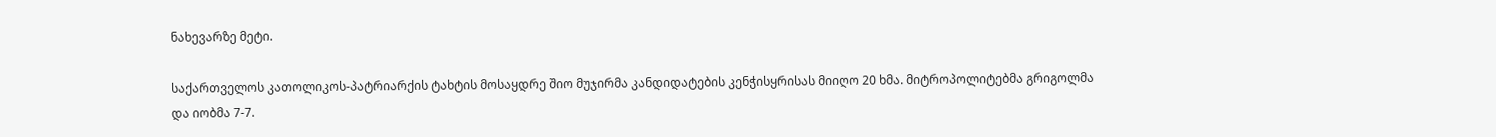ნახევარზე მეტი.

საქართველოს კათოლიკოს-პატრიარქის ტახტის მოსაყდრე შიო მუჯირმა კანდიდატების კენჭისყრისას მიიღო 20 ხმა. მიტროპოლიტებმა გრიგოლმა და იობმა 7-7.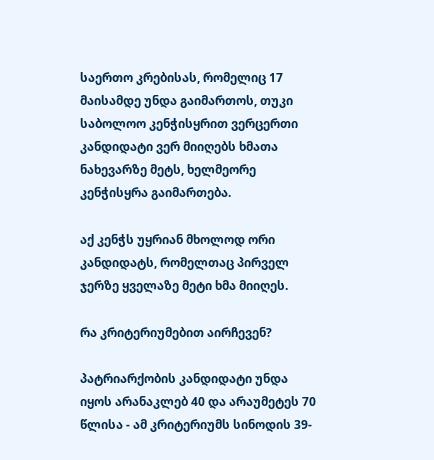საერთო კრებისას, რომელიც 17 მაისამდე უნდა გაიმართოს, თუკი საბოლოო კენჭისყრით ვერცერთი კანდიდატი ვერ მიიღებს ხმათა ნახევარზე მეტს, ხელმეორე კენჭისყრა გაიმართება.

აქ კენჭს უყრიან მხოლოდ ორი კანდიდატს, რომელთაც პირველ ჯერზე ყველაზე მეტი ხმა მიიღეს.

რა კრიტერიუმებით აირჩევენ?

პატრიარქობის კანდიდატი უნდა იყოს არანაკლებ 40 და არაუმეტეს 70 წლისა - ამ კრიტერიუმს სინოდის 39-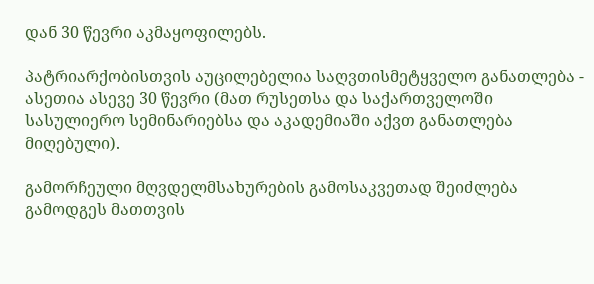დან 30 წევრი აკმაყოფილებს.

პატრიარქობისთვის აუცილებელია საღვთისმეტყველო განათლება - ასეთია ასევე 30 წევრი (მათ რუსეთსა და საქართველოში სასულიერო სემინარიებსა და აკადემიაში აქვთ განათლება მიღებული).

გამორჩეული მღვდელმსახურების გამოსაკვეთად შეიძლება გამოდგეს მათთვის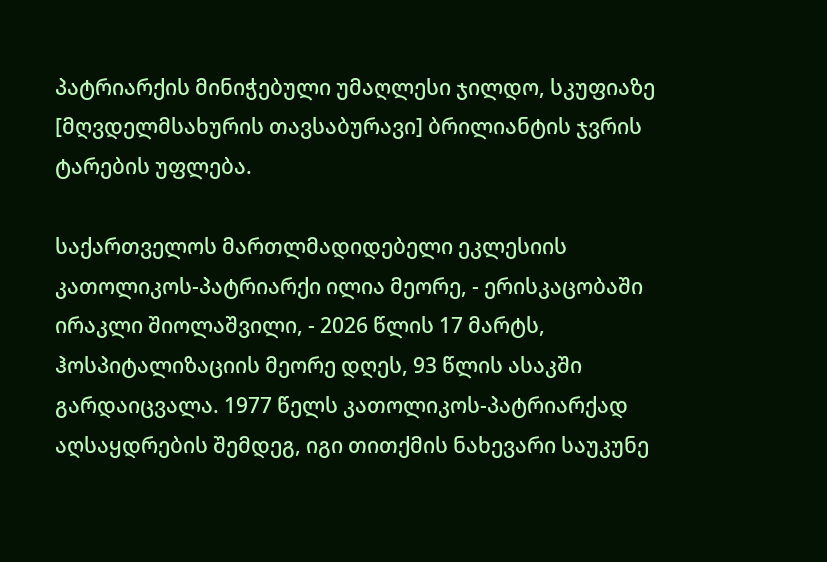პატრიარქის მინიჭებული უმაღლესი ჯილდო, სკუფიაზე [მღვდელმსახურის თავსაბურავი] ბრილიანტის ჯვრის ტარების უფლება.

საქართველოს მართლმადიდებელი ეკლესიის კათოლიკოს-პატრიარქი ილია მეორე, - ერისკაცობაში ირაკლი შიოლაშვილი, - 2026 წლის 17 მარტს, ჰოსპიტალიზაციის მეორე დღეს, 93 წლის ასაკში გარდაიცვალა. 1977 წელს კათოლიკოს-პატრიარქად აღსაყდრების შემდეგ, იგი თითქმის ნახევარი საუკუნე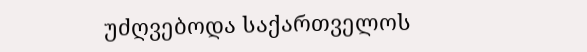უძღვებოდა საქართველოს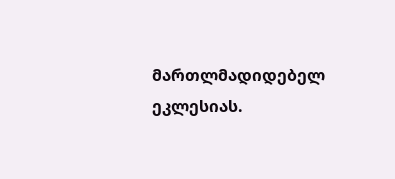მართლმადიდებელ ეკლესიას.